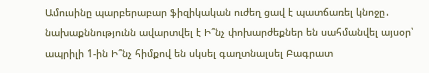Ամուսինը պարբերաբար ֆիզիկական ուժեղ ցավ է պատճառել կնոջը․ նախաքննությունն ավարտվել է Ի՞նչ փոխարժեքներ են սահմանվել այսօր՝ ապրիլի 1-ին Ի՞նչ հիմքով են սկսել գաղտնալսել Բագրատ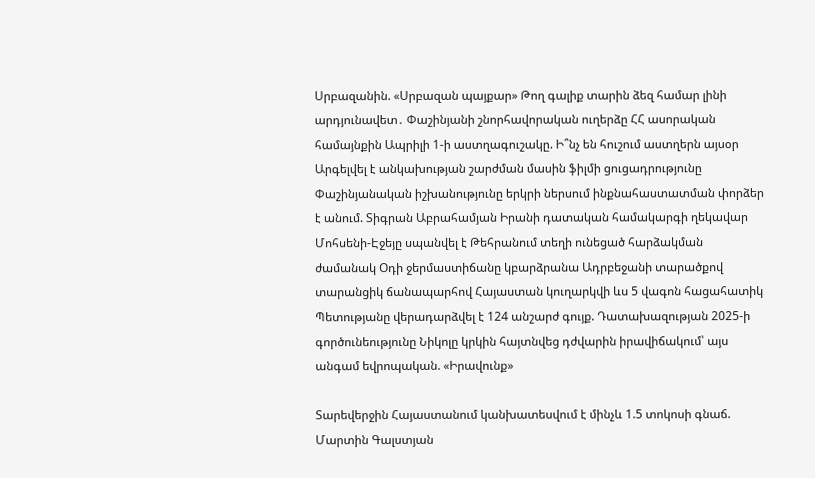Սրբազանին. «Սրբազան պայքար» Թող գալիք տարին ձեզ համար լինի արդյունավետ․ Փաշինյանի շնորհավորական ուղերձը ՀՀ ասորական համայնքին Ապրիլի 1-ի աստղագուշակը. Ի՞նչ են հուշում աստղերն այսօր Արգելվել է անկախության շարժման մասին ֆիլմի ցուցադրությունը Փաշինյանական իշխանությունը երկրի ներսում ինքնահաստատման փորձեր է անում. Տիգրան Աբրահամյան Իրանի դատական համակարգի ղեկավար Մոհսենի-Էջեյը սպանվել է Թեհրանում տեղի ունեցած հարձակման ժամանակ Օդի ջերմաստիճանը կբարձրանա Ադրբեջանի տարածքով տարանցիկ ճանապարհով Հայաստան կուղարկվի ևս 5 վագոն հացահատիկ Պետությանը վերադարձվել է 124 անշարժ գույք. Դատախազության 2025-ի գործունեությունը Նիկոլը կրկին հայտնվեց դժվարին իրավիճակում՝ այս անգամ եվրոպական. «Իրավունք»

Տարեվերջին Հայաստանում կանխատեսվում է մինչև 1.5 տոկոսի գնաճ. Մարտին Գալստյան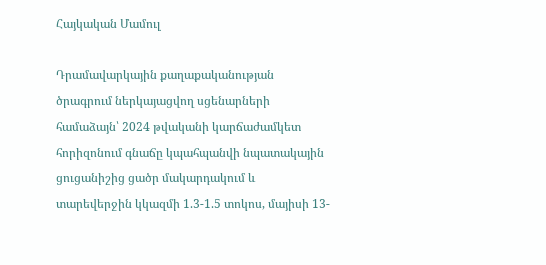Հայկական Մամուլ

Դրամավարկային քաղաքականության ծրագրում ներկայացվող սցենարների համաձայն՝ 2024 թվականի կարճաժամկետ հորիզոնում գնաճը կպահպանվի նպատակային ցուցանիշից ցածր մակարդակում և տարեվերջին կկազմի 1.3-1.5 տոկոս, մայիսի 13-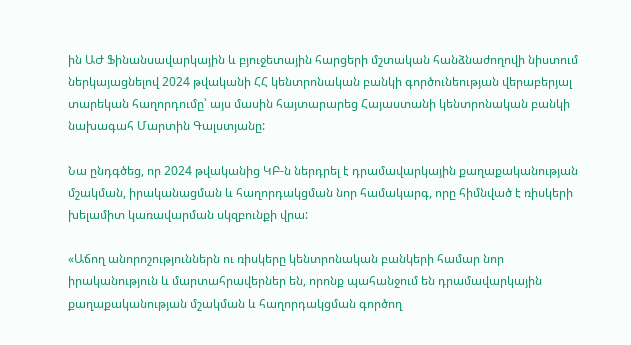ին ԱԺ Ֆինանսավարկային և բյուջետային հարցերի մշտական հանձնաժողովի նիստում ներկայացնելով 2024 թվականի ՀՀ կենտրոնական բանկի գործունեության վերաբերյալ տարեկան հաղորդումը՝ այս մասին հայտարարեց Հայաստանի կենտրոնական բանկի նախագահ Մարտին Գալստյանը:

Նա ընդգծեց, որ 2024 թվականից ԿԲ-ն ներդրել է դրամավարկային քաղաքականության մշակման, իրականացման և հաղորդակցման նոր համակարգ, որը հիմնված է ռիսկերի խելամիտ կառավարման սկզբունքի վրա:

«Աճող անորոշություններն ու ռիսկերը կենտրոնական բանկերի համար նոր իրականություն և մարտահրավերներ են, որոնք պահանջում են դրամավարկային քաղաքականության մշակման և հաղորդակցման գործող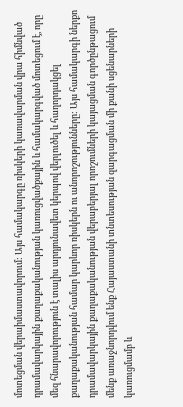մոտեցման վերաիմաստավորում: Այս համակարգը ռիսկերի կառավարման վրա հիմնված դրամավարկային քաղաքականության կառուցվածքային և համակարգված մոտեցում է, որը մեզ հնարավորություն է տալիս արդյունավետ կերպով վերլուծել և հաղորդակցել քաղաքականության համար կարևոր ռիսկերն ու անորոշությունները: Այս համակարգի ներքո դրամավարկային քաղաքականության վերաբերյալ որոշումների կայացման գործընթացում մենք առաջնորդվում ենք Հայաստանի տնտեսության զարգացման մի քանի սցենարների կառուցմամբ և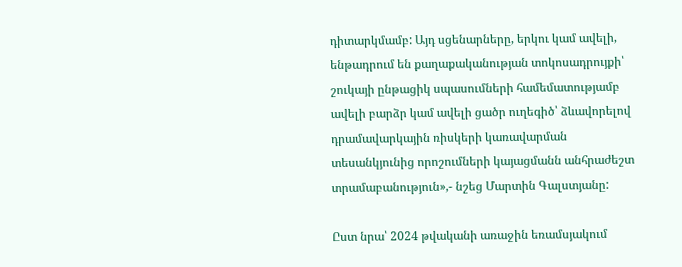դիտարկմամբ: Այդ սցենարները, երկու կամ ավելի, ենթադրում են քաղաքականության տոկոսադրույքի՝ շուկայի ընթացիկ սպասումների համեմատությամբ ավելի բարձր կամ ավելի ցածր ուղեգիծ՝ ձևավորելով դրամավարկային ռիսկերի կառավարման տեսանկյունից որոշումների կայացմանն անհրաժեշտ տրամաբանություն»,- նշեց Մարտին Գալստյանը:

Ըստ նրա՝ 2024 թվականի առաջին եռամսյակում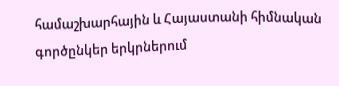համաշխարհային և Հայաստանի հիմնական գործընկեր երկրներում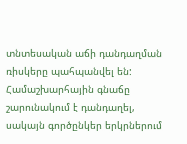տնտեսական աճի դանդաղման ռիսկերը պահպանվել են: Համաշխարհային գնաճը շարունակում է դանդաղել, սակայն գործընկեր երկրներում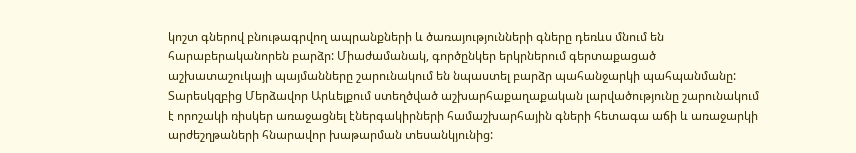կոշտ գներով բնութագրվող ապրանքների և ծառայությունների գները դեռևս մնում են հարաբերականորեն բարձր: Միաժամանակ, գործընկեր երկրներում գերտաքացած աշխատաշուկայի պայմանները շարունակում են նպաստել բարձր պահանջարկի պահպանմանը: Տարեսկզբից Մերձավոր Արևելքում ստեղծված աշխարհաքաղաքական լարվածությունը շարունակում է որոշակի ռիսկեր առաջացնել էներգակիրների համաշխարհային գների հետագա աճի և առաջարկի արժեշղթաների հնարավոր խաթարման տեսանկյունից: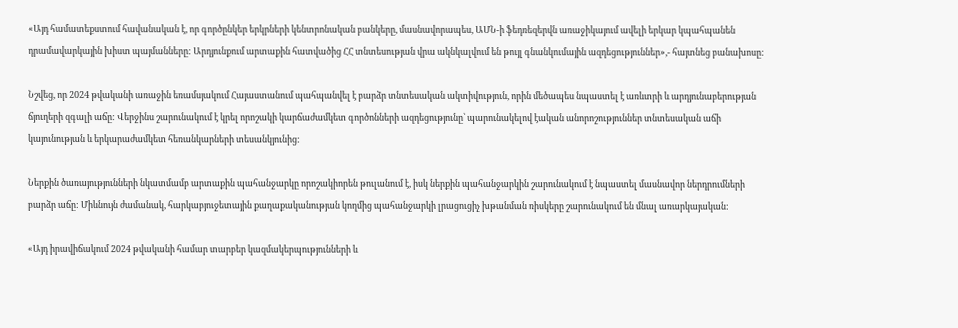«Այդ համատեքստում հավանական է, որ գործընկեր երկրների կենտրոնական բանկերը, մասնավորապես, ԱՄՆ-ի ֆեդռեզերվն առաջիկայում ավելի երկար կպահպանեն դրամավարկային խիստ պայմանները: Արդյունքում արտաքին հատվածից ՀՀ տնտեսության վրա ակնկալվում են թույլ գնանկումային ազդեցություններ»,- հայտնեց բանախոսը:

Նշվեց, որ 2024 թվականի առաջին եռամսյակում Հայաստանում պահպանվել է բարձր տնտեսական ակտիվություն, որին մեծապես նպաստել է առևտրի և արդյունաբերության ճյուղերի զգալի աճը: Վերջինս շարունակում է կրել որոշակի կարճաժամկետ գործոնների ազդեցությունը՝ պարունակելով էական անորոշություններ տնտեսական աճի կայունության և երկարաժամկետ հեռանկարների տեսանկյունից:

Ներքին ծառայությունների նկատմամբ արտաքին պահանջարկը որոշակիորեն թուլանում է, իսկ ներքին պահանջարկին շարունակում է նպաստել մասնավոր ներդրումների բարձր աճը: Միևնույն ժամանակ, հարկաբյուջետային քաղաքականության կողմից պահանջարկի լրացուցիչ խթանման ռիսկերը շարունակում են մնալ առարկայական:

«Այդ իրավիճակում 2024 թվականի համար տարբեր կազմակերպությունների և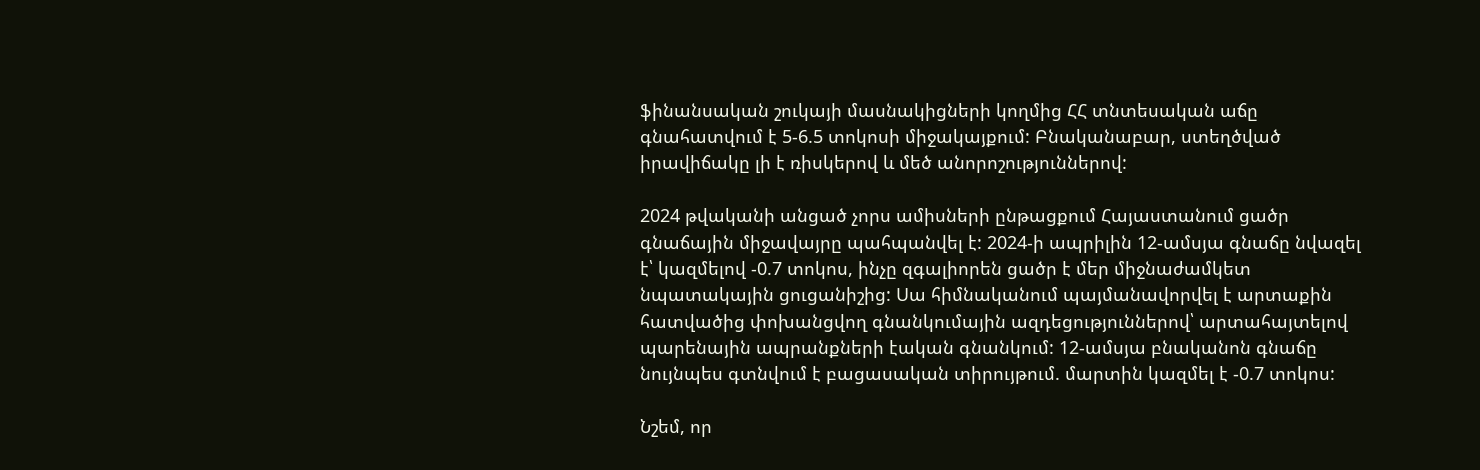ֆինանսական շուկայի մասնակիցների կողմից ՀՀ տնտեսական աճը գնահատվում է 5-6.5 տոկոսի միջակայքում: Բնականաբար, ստեղծված իրավիճակը լի է ռիսկերով և մեծ անորոշություններով:

2024 թվականի անցած չորս ամիսների ընթացքում Հայաստանում ցածր գնաճային միջավայրը պահպանվել է: 2024-ի ապրիլին 12-ամսյա գնաճը նվազել է՝ կազմելով -0.7 տոկոս, ինչը զգալիորեն ցածր է մեր միջնաժամկետ նպատակային ցուցանիշից: Սա հիմնականում պայմանավորվել է արտաքին հատվածից փոխանցվող գնանկումային ազդեցություններով՝ արտահայտելով պարենային ապրանքների էական գնանկում: 12-ամսյա բնականոն գնաճը նույնպես գտնվում է բացասական տիրույթում. մարտին կազմել է -0.7 տոկոս:

Նշեմ, որ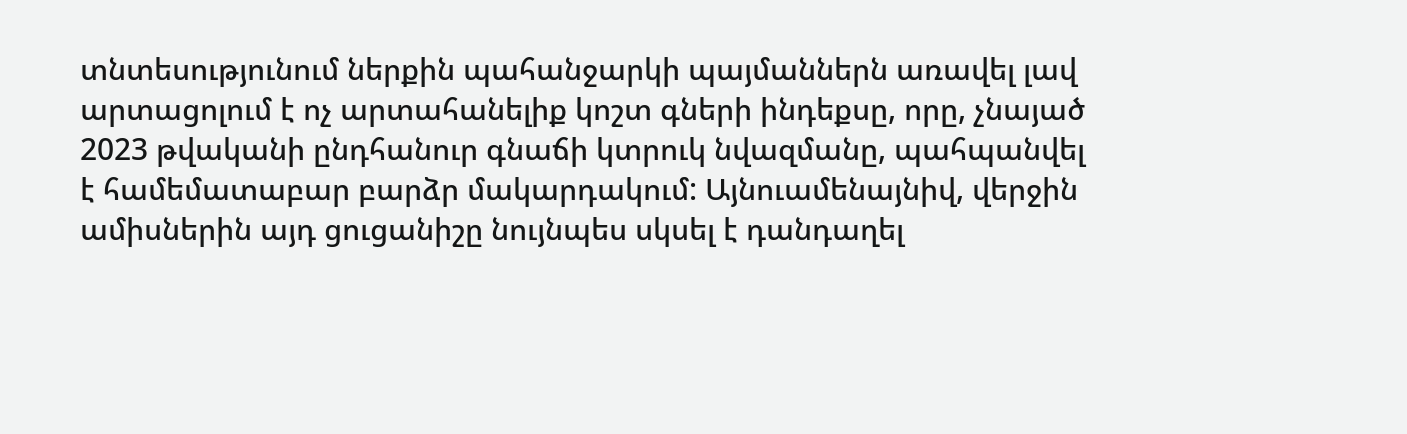տնտեսությունում ներքին պահանջարկի պայմաններն առավել լավ արտացոլում է ոչ արտահանելիք կոշտ գների ինդեքսը, որը, չնայած 2023 թվականի ընդհանուր գնաճի կտրուկ նվազմանը, պահպանվել է համեմատաբար բարձր մակարդակում: Այնուամենայնիվ, վերջին ամիսներին այդ ցուցանիշը նույնպես սկսել է դանդաղել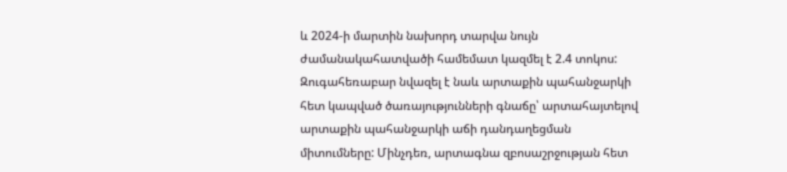և 2024-ի մարտին նախորդ տարվա նույն ժամանակահատվածի համեմատ կազմել է 2.4 տոկոս: Զուգահեռաբար նվազել է նաև արտաքին պահանջարկի հետ կապված ծառայությունների գնաճը՝ արտահայտելով արտաքին պահանջարկի աճի դանդաղեցման միտումները: Մինչդեռ, արտագնա զբոսաշրջության հետ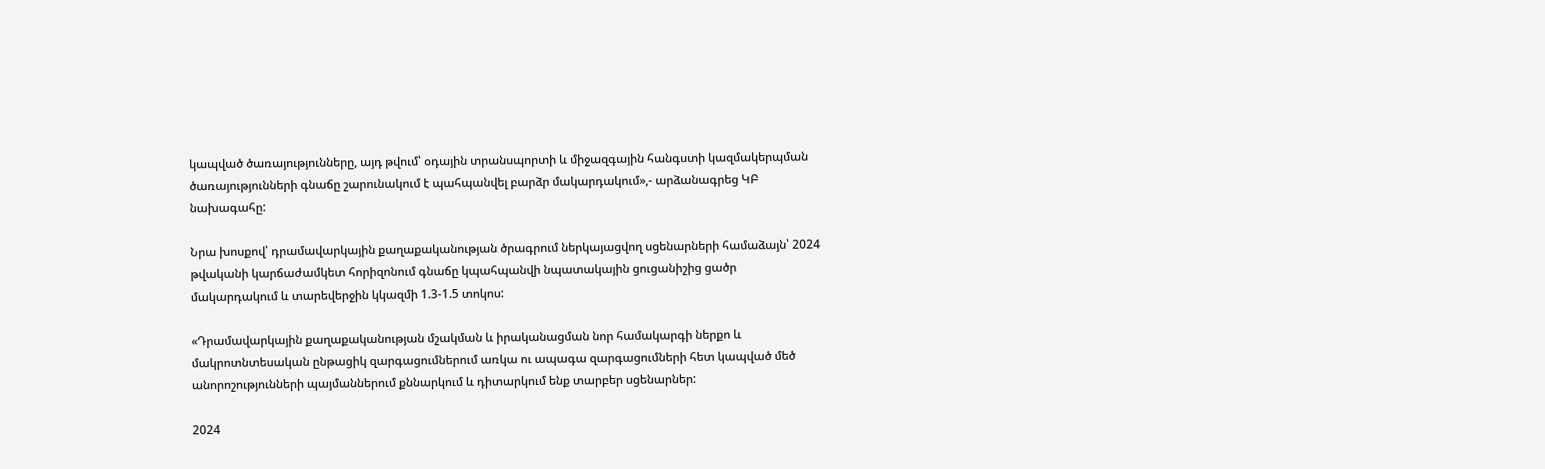կապված ծառայությունները, այդ թվում՝ օդային տրանսպորտի և միջազգային հանգստի կազմակերպման ծառայությունների գնաճը շարունակում է պահպանվել բարձր մակարդակում»,- արձանագրեց ԿԲ նախագահը:

Նրա խոսքով՝ դրամավարկային քաղաքականության ծրագրում ներկայացվող սցենարների համաձայն՝ 2024 թվականի կարճաժամկետ հորիզոնում գնաճը կպահպանվի նպատակային ցուցանիշից ցածր մակարդակում և տարեվերջին կկազմի 1.3-1.5 տոկոս:

«Դրամավարկային քաղաքականության մշակման և իրականացման նոր համակարգի ներքո և մակրոտնտեսական ընթացիկ զարգացումներում առկա ու ապագա զարգացումների հետ կապված մեծ անորոշությունների պայմաններում քննարկում և դիտարկում ենք տարբեր սցենարներ:

2024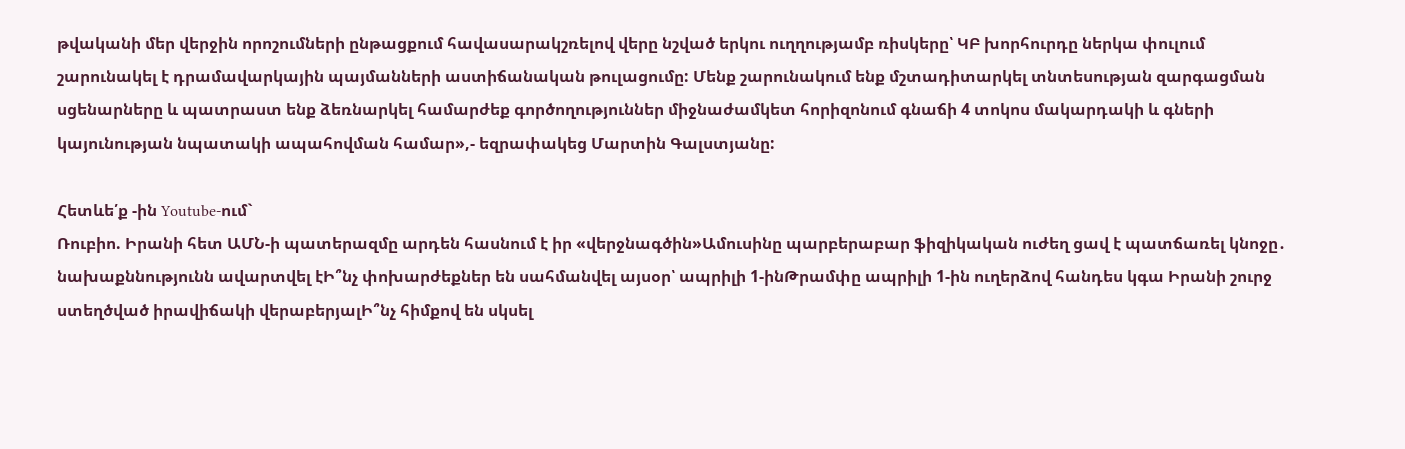թվականի մեր վերջին որոշումների ընթացքում հավասարակշռելով վերը նշված երկու ուղղությամբ ռիսկերը՝ ԿԲ խորհուրդը ներկա փուլում շարունակել է դրամավարկային պայմանների աստիճանական թուլացումը: Մենք շարունակում ենք մշտադիտարկել տնտեսության զարգացման սցենարները և պատրաստ ենք ձեռնարկել համարժեք գործողություններ միջնաժամկետ հորիզոնում գնաճի 4 տոկոս մակարդակի և գների կայունության նպատակի ապահովման համար»,- եզրափակեց Մարտին Գալստյանը:

Հետևե՛ք -ին Youtube-ում`
Ռուբիո. Իրանի հետ ԱՄՆ-ի պատերազմը արդեն հասնում է իր «վերջնագծին»Ամուսինը պարբերաբար ֆիզիկական ուժեղ ցավ է պատճառել կնոջը․ նախաքննությունն ավարտվել էԻ՞նչ փոխարժեքներ են սահմանվել այսօր՝ ապրիլի 1-ինԹրամփը ապրիլի 1-ին ուղերձով հանդես կգա Իրանի շուրջ ստեղծված իրավիճակի վերաբերյալԻ՞նչ հիմքով են սկսել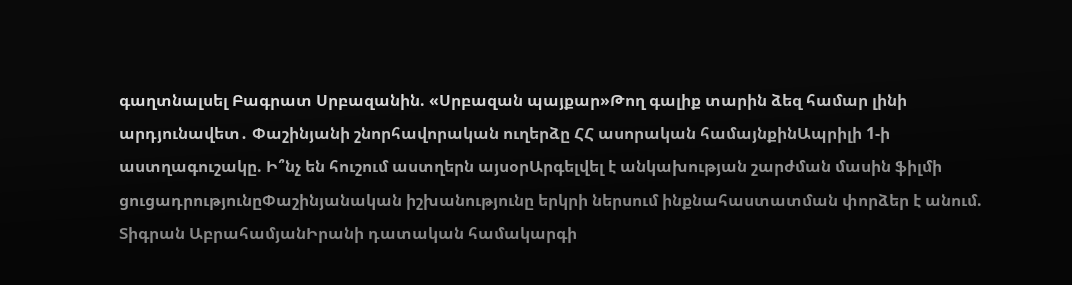գաղտնալսել Բագրատ Սրբազանին. «Սրբազան պայքար»Թող գալիք տարին ձեզ համար լինի արդյունավետ․ Փաշինյանի շնորհավորական ուղերձը ՀՀ ասորական համայնքինԱպրիլի 1-ի աստղագուշակը. Ի՞նչ են հուշում աստղերն այսօրԱրգելվել է անկախության շարժման մասին ֆիլմի ցուցադրությունըՓաշինյանական իշխանությունը երկրի ներսում ինքնահաստատման փորձեր է անում. Տիգրան ԱբրահամյանԻրանի դատական համակարգի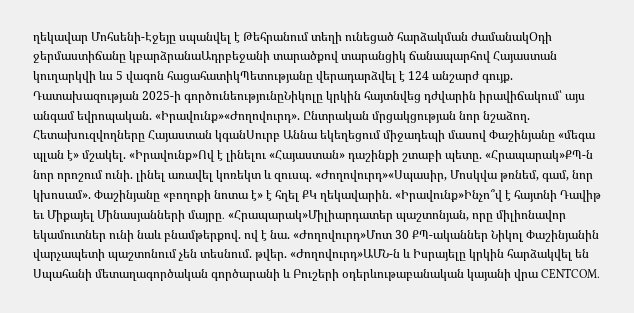ղեկավար Մոհսենի-Էջեյը սպանվել է Թեհրանում տեղի ունեցած հարձակման ժամանակՕդի ջերմաստիճանը կբարձրանաԱդրբեջանի տարածքով տարանցիկ ճանապարհով Հայաստան կուղարկվի ևս 5 վագոն հացահատիկՊետությանը վերադարձվել է 124 անշարժ գույք. Դատախազության 2025-ի գործունեությունըՆիկոլը կրկին հայտնվեց դժվարին իրավիճակում՝ այս անգամ եվրոպական. «Իրավունք»«Ժողովուրդ». Ընտրական մրցակցության նոր նշաձող. Հետախուզվողները Հայաստան կգանՍուրբ Աննա եկեղեցում միջադեպի մասով Փաշինյանը «մեգա պլան է» մշակել. «Իրավունք»Ով է լինելու «Հայաստան» դաշինքի շտաբի պետը. «Հրապարակ»ՔՊ-ն նոր որոշում ունի. լինել առավել կոռեկտ և զուսպ. «Ժողովուրդ»«Սպասիր, Մոսկվա թռնեմ, գամ, նոր կխոսամ». Փաշինյանը «բողոքի նոտա է» է հղել ՔԿ ղեկավարին. «Իրավունք»Ինչո՞վ է հայտնի Դավիթ եւ Միքայել Մինասյանների մայրը․ «Հրապարակ»Միլիարդատեր պաշտոնյան, որը միլիոնավոր եկամուտներ ունի նաև բնամթերքով. ով է նա. «Ժողովուրդ»Մոտ 30 ՔՊ-ականներ Նիկոլ Փաշինյանին վարչապետի պաշտոնում չեն տեսնում. թվեր. «Ժողովուրդ»ԱՄՆ-ն և Իսրայելը կրկին հարձակվել են Սպահանի մետաղագործական գործարանի և Բուշերի օդերևութաբանական կայանի վրա CENTCOM.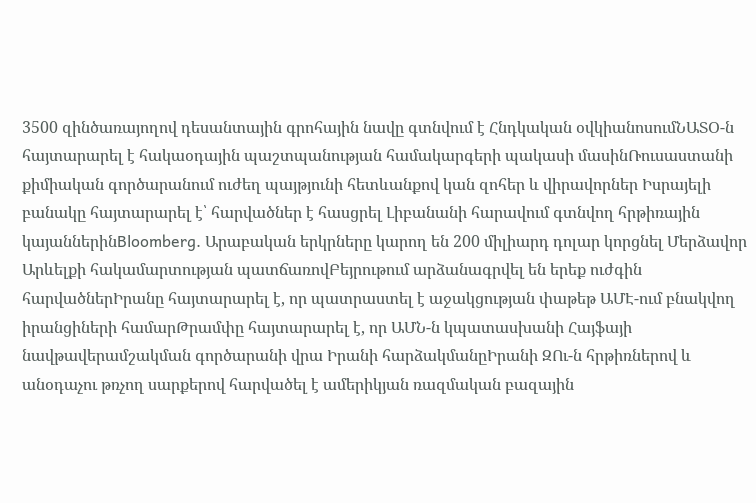3500 զինծառայողով դեսանտային գրոհային նավը գտնվում է Հնդկական օվկիանոսումՆԱՏՕ-ն հայտարարել է հակաօդային պաշտպանության համակարգերի պակասի մասինՌուսաստանի քիմիական գործարանում ուժեղ պայթյունի հետևանքով կան զոհեր և վիրավորներ Իսրայելի բանակը հայտարարել է՝ հարվածներ է հասցրել Լիբանանի հարավում գտնվող հրթիռային կայաններինBloomberg. Արաբական երկրները կարող են 200 միլիարդ դոլար կորցնել Մերձավոր Արևելքի հակամարտության պատճառովԲեյրութում արձանագրվել են երեք ուժգին հարվածներԻրանը հայտարարել է, որ պատրաստել է աջակցության փաթեթ ԱՄԷ-ում բնակվող իրանցիների համարԹրամփը հայտարարել է, որ ԱՄՆ-ն կպատասխանի Հայֆայի նավթավերամշակման գործարանի վրա Իրանի հարձակմանըԻրանի ԶՈւ-ն հրթիռներով և անօդաչու թռչող սարքերով հարվածել է ամերիկյան ռազմական բազային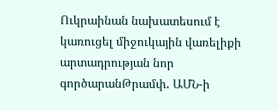Ուկրաինան նախատեսում է կառուցել միջուկային վառելիքի արտադրության նոր գործարանԹրամփ․ ԱՄՆ-ի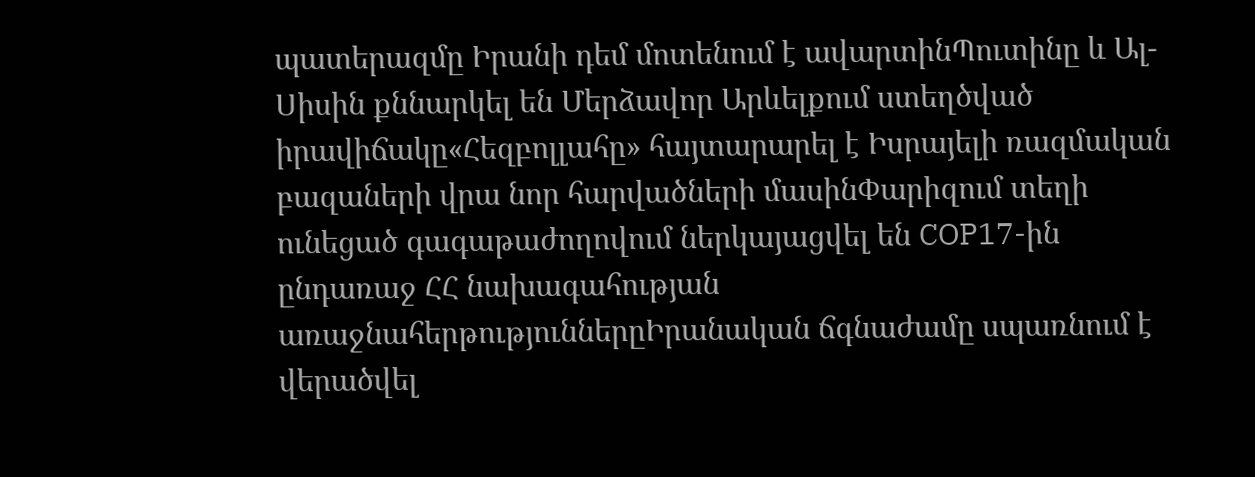պատերազմը Իրանի դեմ մոտենում է ավարտինՊուտինը և Ալ-Սիսին քննարկել են Մերձավոր Արևելքում ստեղծված իրավիճակը«Հեզբոլլահը» հայտարարել է Իսրայելի ռազմական բազաների վրա նոր հարվածների մասինՓարիզում տեղի ունեցած գագաթաժողովում ներկայացվել են COP17-ին ընդառաջ ՀՀ նախագահության առաջնահերթություններըԻրանական ճգնաժամը սպառնում է վերածվել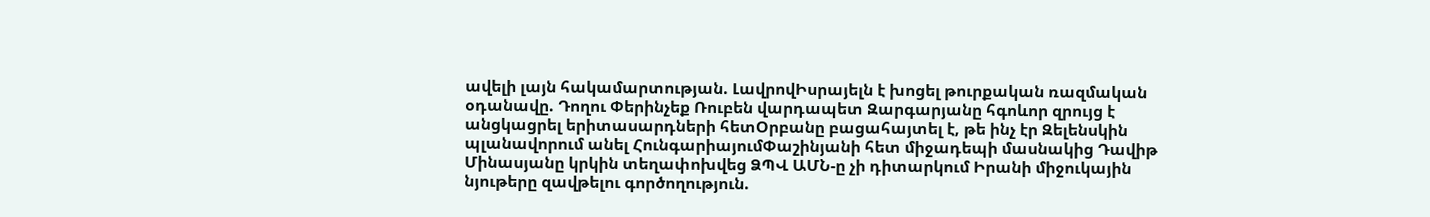ավելի լայն հակամարտության. ԼավրովԻսրայելն է խոցել թուրքական ռազմական օդանավը. Դողու Փերինչեք Ռուբեն վարդապետ Զարգարյանը հգոևոր զրույց է անցկացրել երիտասարդների հետՕրբանը բացահայտել է, թե ինչ էր Զելենսկին պլանավորում անել ՀունգարիայումՓաշինյանի հետ միջադեպի մասնակից Դավիթ Մինասյանը կրկին տեղափոխվեց ՁՊՎ ԱՄՆ-ը չի դիտարկում Իրանի միջուկային նյութերը զավթելու գործողություն.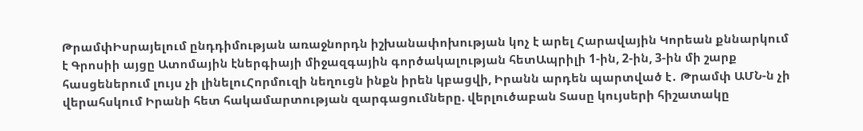ԹրամփԻսրայելում ընդդիմության առաջնորդն իշխանափոխության կոչ է արել Հարավային Կորեան քննարկում է Գրոսիի այցը Ատոմային էներգիայի միջազգային գործակալության հետԱպրիլի 1-ին, 2-ին, 3-ին մի շարք հասցեներում լույս չի լինելուՀորմուզի նեղուցն ինքն իրեն կբացվի, Իրանն արդեն պարտված է․ Թրամփ ԱՄՆ-ն չի վերահսկում Իրանի հետ հակամարտության զարգացումները. վերլուծաբան Տասը կույսերի հիշատակը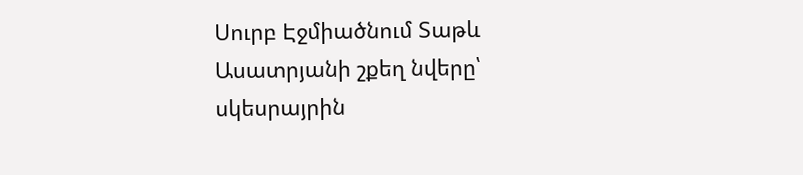Սուրբ Էջմիածնում Տաթև Ասատրյանի շքեղ նվերը՝ սկեսրայրին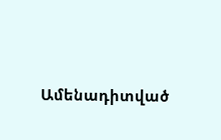Ամենադիտված